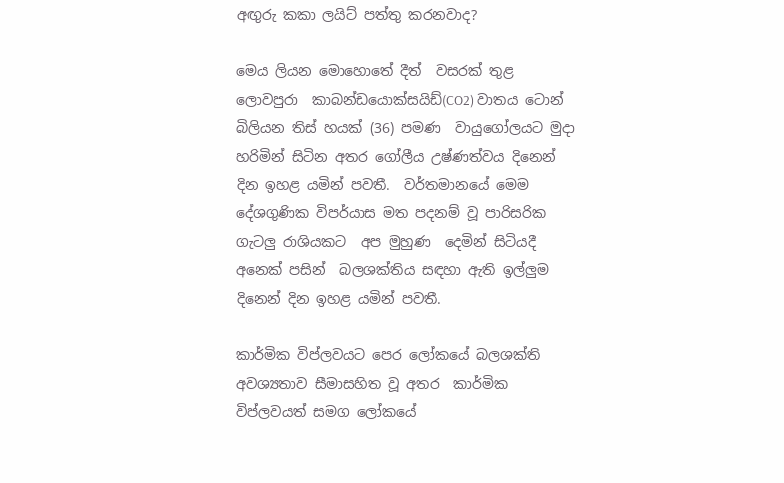අඟුරු කකා ලයිට් පත්තු කරනවාද?

මෙය ලියන මොහොතේ දීත්  වසරක් තුළ ලොවපුරා  කාබන්ඩයොක්සයිඩ්(CO2) වාතය ටොන් බිලියන තිස් හයක් (36) පමණ  වායුගෝලයට මුදා හරිමින් සිටින අතර ගෝලීය උෂ්ණත්වය දිනෙන් දින ඉහළ යමින් පවතී.  වර්තමානයේ මෙම දේශගුණික විපර්යාස මත පදනම් වූ පාරිසරික ගැටලු රාශියකට  අප මුහුණ  දෙමින් සිටියදී අනෙක් පසින්  බලශක්තිය සඳහා ඇති ඉල්ලුම දිනෙන් දින ඉහළ යමින් පවතී.

කාර්මික විප්ලවයට පෙර ලෝකයේ බලශක්ති අවශ්‍යතාව සීමාසහිත වූ අතර  කාර්මික විප්ලවයත් සමග ලෝකයේ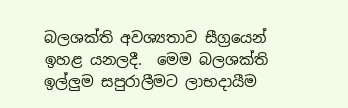බලශක්ති අවශ්‍යතාව සීග්‍රයෙන් ඉහළ යනලදී.  මෙම බලශක්ති ඉල්ලුම සපුරාලීමට ලාභදායීම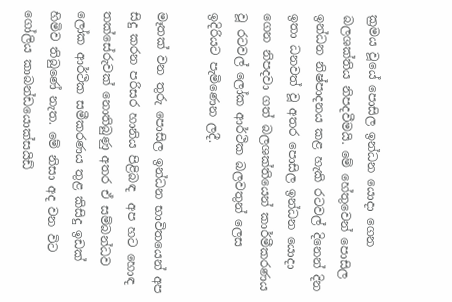ක්‍රමය වූයේ පොසිල ඉන්ධන යොදා ගෙන බලශක්තිය නිපදවීමයි. මේ හේතුවෙන් පොසිල ඉන්ධන නිෂ්පාදනය කළ හැකි රටවල් දිනෙන් දින ඉතා ධනවත් වූ අතර පොසිල ඉන්ධන යොදා ගෙන නිපදවා ගත් බලශක්තියෙන් කාර්මීකරණය වූ රටවල් ලෝක ආර්ථික බලවතුන් ලෙස  ඉදිරියට පැමිණෙන ලදී.

මෑතක් වන තුරු පොසිල ඉන්ධන භාවිතයෙන් අප සිදු කරන පරිසර හානිය පිළිබඳ  අප හට හොඳ තක්සේරුවක් නොතිබුණු අතර ඒ සම්බන්ධව ලෝක ආර්ථික සමීකරණය තුළ කිසිදු ඉඩක් හිමිව තිබුණේ නැත. මේ නිසා අද වන විට ගෝලිය කාබන්ඩයොක්සයිඩ්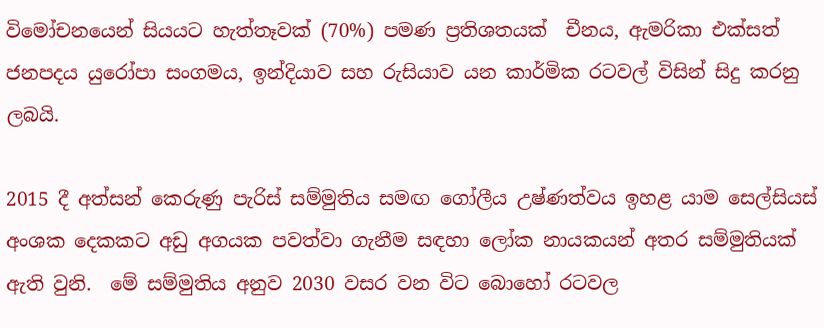විමෝචනයෙන් සියයට හැත්තෑවක් (70%) පමණ ප්‍රතිශතයක්  චීනය, ඇමරිකා එක්සත් ජනපදය යුරෝපා සංගමය, ඉන්දියාව සහ රුසියාව යන කාර්මික රටවල් විසින් සිදු කරනු ලබයි.

2015 දී අත්සන් කෙරුණු පැරිස් සම්මුතිය සමඟ ගෝලීය උෂ්ණත්වය ඉහළ යාම සෙල්සියස් අංශක දෙකකට අඩු අගයක පවත්වා ගැනීම සඳහා ලෝක නායකයන් අතර සම්මුතියක් ඇති වුනි.  මේ සම්මුතිය අනුව 2030 වසර වන විට බොහෝ රටවල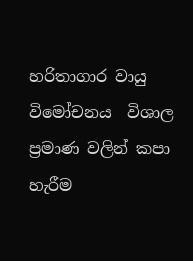හරිතාගාර වායු විමෝචනය  විශාල ප්‍රමාණ වලින් කපා හැරීම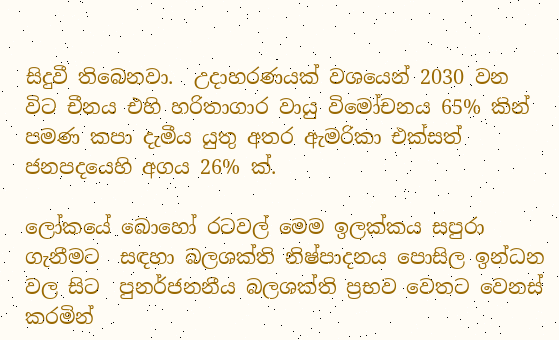සිදුවී තිබෙනවා.  උදාහරණයක් වශයෙන් 2030 වන විට චීනය එහි හරිතාගාර වායු විමෝචනය 65% කින් පමණ කපා දැමීය යුතු අතර ඇමරිකා එක්සත් ජනපදයෙහි අගය 26% ක්.

ලෝකයේ බොහෝ රටවල් මෙම ඉලක්කය සපුරා ගැනීමට  සඳහා බලශක්ති නිෂ්පාදනය පොසිල ඉන්ධන වල සිට  පුනර්ජනනීය බලශක්ති ප්‍රභව වෙතට වෙනස් කරමින්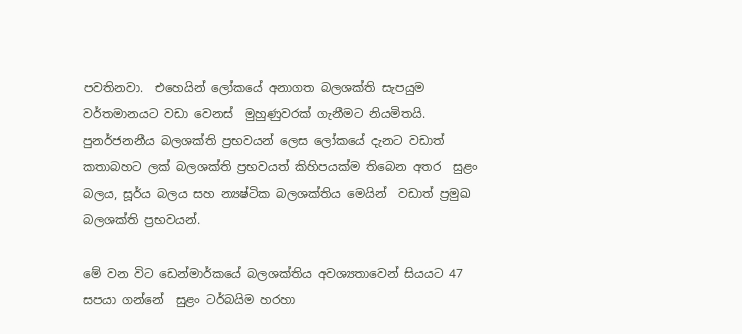පවතිනවා.  එහෙයින් ලෝකයේ අනාගත බලශක්ති සැපයුම වර්තමානයට වඩා වෙනස්  මුහුණුවරක් ගැනීමට නියමිතයි. පුනර්ජනනීය බලශක්ති ප්‍රභවයන් ලෙස ලෝකයේ දැනට වඩාත් කතාබහට ලක් බලශක්ති ප්‍රභවයත් කිහිපයක්ම තිබෙන අතර  සුළං බලය, සූර්ය බලය සහ න්‍යෂ්ටික බලශක්තිය මෙයින්  වඩාත් ප්‍රමුඛ බලශක්ති ප්‍රභවයන්.

මේ වන විට ඩෙන්මාර්කයේ බලශක්තිය අවශ්‍යතාවෙන් සියයට 47 සපයා ගන්නේ  සුළං ටර්බයිම හරහා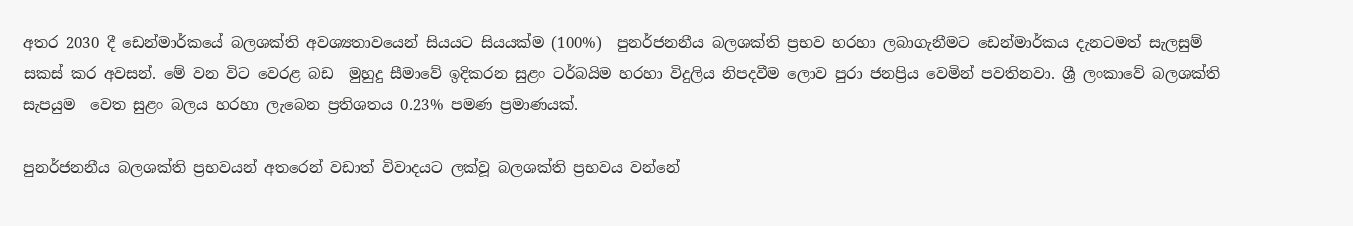අතර 2030 දී ඩෙන්මාර්කයේ බලශක්ති අවශ්‍යතාවයෙන් සියයට සියයක්ම (100%)  පුනර්ජනනීය බලශක්ති ප්‍රභව හරහා ලබාගැනීමට ඩෙන්මාර්කය දැනටමත් සැලසුම් සකස් කර අවසන්. මේ වන විට වෙරළ බඩ  මුහුදු සීමාවේ ඉදිකරන සුළං ටර්බයිම හරහා විදුලිය නිපදවීම ලොව පුරා ජනප්‍රිය වෙමින් පවතිනවා. ශ්‍රී ලංකාවේ බලශක්ති සැපයුම  වෙත සුළං බලය හරහා ලැබෙන ප්‍රතිශතය 0.23% පමණ ප්‍රමාණයක්.

පුනර්ජනනීය බලශක්ති ප්‍රභවයන් අතරෙන් වඩාත් විවාදයට ලක්වූ බලශක්ති ප්‍රභවය වන්නේ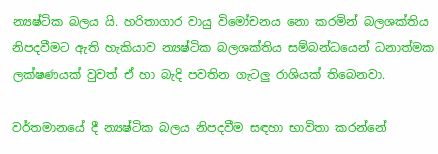න්‍යෂ්ටික බලය යි. හරිතාගාර වායු විමෝචනය නො කරමින් බලශක්තිය නිපදවීමට ඇති හැකියාව න්‍යෂ්ටික බලශක්තිය සම්බන්ධයෙන් ධනාත්මක ලක්ෂණයක් වුවත් ඒ හා බැදි පවතින ගැටලු රාශියක් තිබෙනවා.

වර්තමානයේ දී න්‍යෂ්ටික බලය නිපදවීම සඳහා භාවිතා කරන්නේ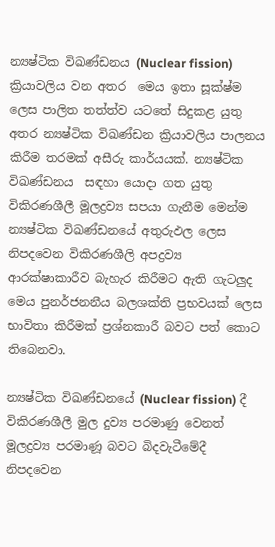න්‍යෂ්ටික විඛණ්ඩනය (Nuclear fission) ක්‍රියාවලිය වන අතර  මෙය ඉතා සූක්ෂ්ම ලෙස පාලිත තත්ත්ව යටතේ සිදුකළ යුතු අතර න්‍යෂ්ටික විඛණ්ඩන ක්‍රියාවලිය පාලනය කිරීම තරමක් අසීරු කාර්යයක්. න්‍යෂ්ටික විඛණ්ඩනය  සඳහා යොදා ගත යුතු විකිරණශීලී මූලද්‍රව්‍ය සපයා ගැනීම මෙන්ම න්‍යෂ්ටික විඛණ්ඩනයේ අතුරුඵල ලෙස නිපදවෙන විකිරණශීලි අපද්‍රව්‍ය ආරක්ෂාකාරීව බැහැර කිරීමට ඇති ගැටලුද මෙය පුනර්ජනනීය බලශක්ති ප්‍රභවයක් ලෙස භාවිතා කිරීමක් ප්‍රශ්නකාරී බවට පත් කොට තිබෙනවා.

න්‍යෂ්ටික විඛණ්ඩනයේ (Nuclear fission) දී විකිරණශීලී මුල දුව්‍ය පරමාණු වෙනත් මූලද්‍රව්‍ය පරමාණූ බවට බිදවැටීමේදී නිපදවෙන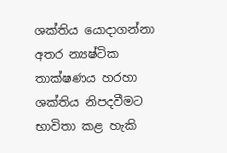ශක්තිය යොදාගන්නා අතර න්‍යෂ්ටික තාක්ෂණය හරහා ශක්තිය නිපදවීමට භාවිතා කළ හැකි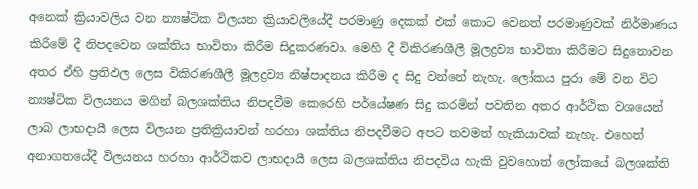අනෙක් ක්‍රියාවලිය වන න්‍යෂ්ටික විලයන ක්‍රියාවලියේදී පරමාණු දෙකක් එක් කොට වෙනත් පරමාණුවක් නිර්මාණය කිරීමේ දී නිපදවෙන ශක්තිය භාවිතා කිරීම සිදුකරණවා. මෙහි දී විකිරණශීලී මූලද්‍රව්‍ය භාවිතා කිරීමට සිදුනොවන අතර ඒහි ප්‍රතිඵල ලෙස විකිරණශීලී මූලද්‍රව්‍ය නිෂ්පාදනය කිරීම ද සිදු වන්නේ නැහැ. ලෝකය පුරා මේ වන විට න්‍යෂ්ටික විලයනය මගින් බලශක්තිය නිපදවීම කෙරෙහි පර්යේෂණ සිදු කරමින් පවතින අතර ආර්ථික වශයෙන් ලාබ ලාභදායී ලෙස විලයන ප්‍රතික්‍රියාවන් හරහා ශක්තිය නිපදවීමට අපට තවමත් හැකියාවක් නැහැ. එහෙත් අනාගතයේදී විලයනය හරහා ආර්ථිකව ලාභදායී ලෙස බලශක්තිය නිපදවිය හැකි වුවහොත් ලෝකයේ බලශක්ති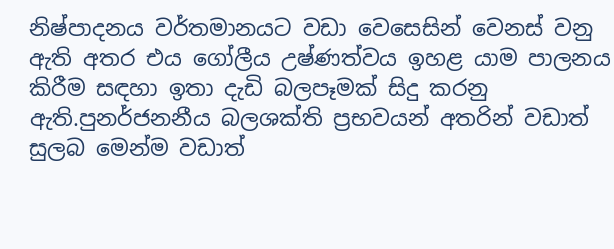නිෂ්පාදනය වර්තමානයට වඩා වෙසෙසින් වෙනස් වනු ඇති අතර එය ගෝලීය උෂ්ණත්වය ඉහළ යාම පාලනය කිරීම සඳහා ඉතා දැඩි බලපෑමක් සිදු කරනු ඇති.පුනර්ජනනීය බලශක්ති ප්‍රභවයන් අතරින් වඩාත් සුලබ මෙන්ම වඩාත්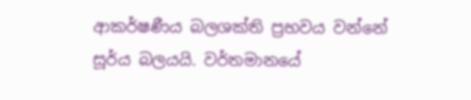ආකර්ෂණීය බලශක්ති ප්‍රභවය වන්නේ සූර්ය බලයයි. වර්තමානයේ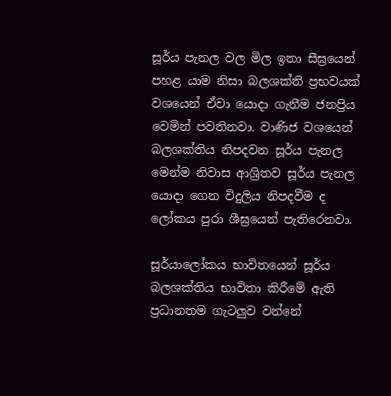සූර්ය පැනල වල මිල ඉතා සීඝ්‍රයෙන් පහළ යාම නිසා බලශක්ති ප්‍රභවයක් වශයෙන් ඒවා යොදා ගැනීම ජනප්‍රිය වෙමින් පවතිනවා. වාණිජ වශයෙන් බලශක්තිය නිපදවන සූර්ය පැනල මෙන්ම නිවාස ආශ්‍රිතව සූර්ය පැනල යොදා ගෙන විදුලිය නිපදවීම ද ලෝකය පුරා ශීඝ්‍රයෙන් පැතිරෙනවා.

සූර්යාලෝකය භාවිතයෙන් සූර්ය බලශක්තිය භාවිතා කිරීමේ ඇති ප්‍රධානතම ගැටලුව වන්නේ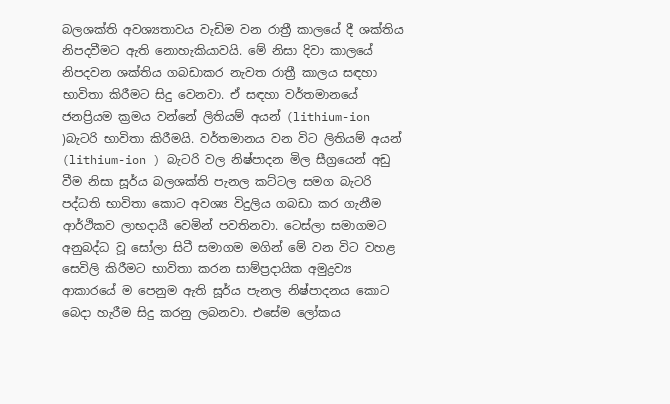බලශක්ති අවශ්‍යතාවය වැඩිම වන රාත්‍රී කාලයේ දී ශක්තිය නිපදවීමට ඇති නොහැකියාවයි. මේ නිසා දිවා කාලයේ නිපදවන ශක්තිය ගබඩාකර නැවත රාත්‍රී කාලය සඳහා භාවිතා කිරීමට සිදු වෙනවා. ඒ සඳහා වර්තමානයේ ජනප්‍රියම ක්‍රමය වන්නේ ලිතියම් අයන් (lithium-ion )බැටරි භාවිතා කිරීමයි. වර්තමානය වන විට ලිතියම් අයන් (lithium-ion ) බැටරි වල නිෂ්පාදන මිල සීග්‍රයෙන් අඩු වීම නිසා සූර්ය බලශක්ති පැනල කට්ටල සමග බැටරි පද්ධති භාවිතා කොට අවශ්‍ය විදුලිය ගබඩා කර ගැනීම ආර්ථිකව ලාභදායී වෙමින් පවතිනවා. ටෙස්ලා සමාගමට අනුබද්ධ වූ සෝලා සිටී සමාගම මගින් මේ වන විට වහළ සෙවිලි කිරීමට භාවිතා කරන සාම්ප්‍රදායික අමුද්‍රව්‍ය ආකාරයේ ම පෙනුම ඇති සූර්ය පැනල නිෂ්පාදනය කොට බෙදා හැරීම සිදු කරනු ලබනවා. එසේම ලෝකය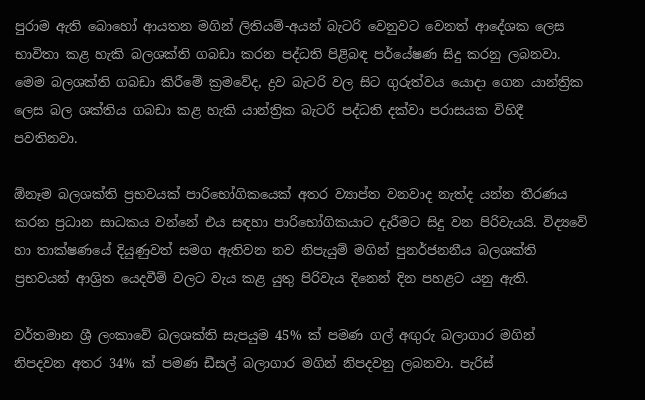පුරාම ඇති බොහෝ ආයතන මගින් ලිතියම්-අයන් බැටරි වෙනුවට වෙනත් ආදේශක ලෙස භාවිතා කළ හැකි බලශක්ති ගබඩා කරන පද්ධති පිළිබඳ පර්යේෂණ සිදු කරනු ලබනවා. මෙම බලශක්ති ගබඩා කිරීමේ ක්‍රමවේද, ද්‍රව බැටරි වල සිට ගුරුත්වය යොදා ගෙන යාන්ත්‍රික ලෙස බල ශක්තිය ගබඩා කළ හැකි යාන්ත්‍රික බැටරි පද්ධති දක්වා පරාසයක විහිදී පවතිනවා.

ඕනෑම බලශක්ති ප්‍රභවයක් පාරිභෝගිකයෙක් අතර ව්‍යාප්ත වනවාද නැත්ද යන්න තීරණය කරන ප්‍රධාන සාධකය වන්නේ එය සඳහා පාරිභෝගිකයාට දැරීමට සිදු වන පිරිවැයයි. විද්‍යවේ හා තාක්ෂණයේ දියුණුවත් සමග ඇතිවන නව නිපැයුම් මගින් පුනර්ජනනීය බලශක්ති ප්‍රභවයන් ආශ්‍රිත යෙදවීම් වලට වැය කළ යුතු පිරිවැය දිනෙන් දින පහළට යනු ඇති.

වර්තමාන ශ්‍රී ලංකාවේ බලශක්ති සැපයුම 45% ක් පමණ ගල් අඟුරු බලාගාර මගින් නිපදවන අතර 34% ක් පමණ ඩීසල් බලාගාර මගින් නිපදවනු ලබනවා. පැරිස්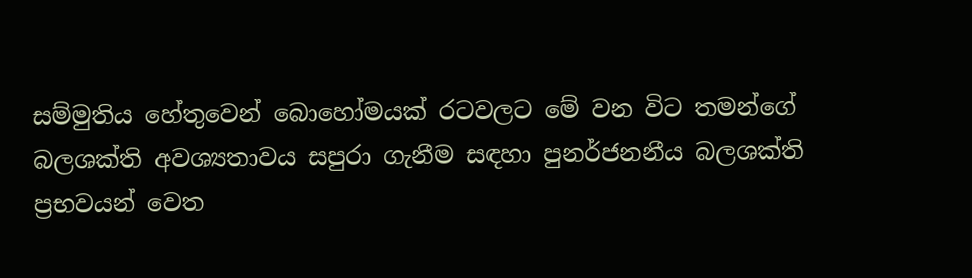සම්මුතිය හේතුවෙන් බොහෝමයක් රටවලට මේ වන විට තමන්ගේ බලශක්ති අවශ්‍යතාවය සපුරා ගැනීම සඳහා පුනර්ජනනීය බලශක්ති ප්‍රභවයන් වෙත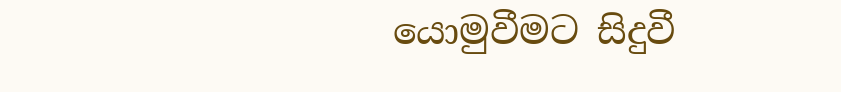යොමුවීමට සිදුවී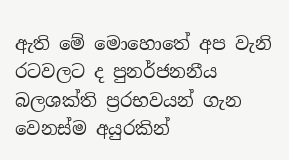ඇති මේ මොහොතේ අප වැනි රටවලට ද පුනර්ජනනීය බලශක්ති ප්‍රරභවයන් ගැන වෙනස්ම අයුරකින්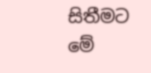සිතීමට මේ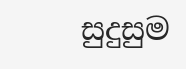සුදුසුම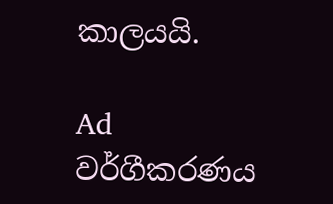කාලයයි.

Ad
වර්ගීකරණය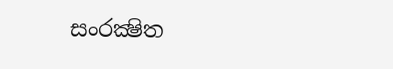සංරක්‍ෂිත